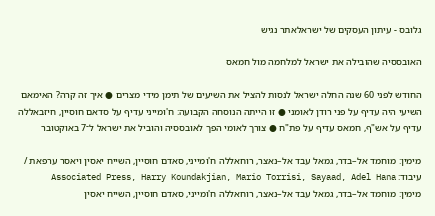גלובס - עיתון העסקים של ישראלאתר נגיש

האובססיה שהובילה את ישראל למלחמה מול חמאס

החודש לפני 60 שנה החלה ישראל לנסות להציל את השיעים של תימן מידי מצרים ● איך זה קרה? האימאם השיעי היה עדיף על פני רודן לאומני ● זו הייתה הנוסחה הקבועה: ח'ומייני עדיף על סדאם חוסיין, חיזבאללה עדיף על אש"ף, חמאס עדיף על פת"ח ● צורך לאומי הפך לאובססיה והוביל את ישראל ל־7 באוקטובר

מימין: מוחמד אל–בדר, גמאל עבד אל–נאצר, רוחאללה ח'ומייני, סאדם חוסיין, השייח יאסין ויאסר ערפאת / עיבוד: Associated Press, Harry Koundakjian, Mario Torrisi, Sayaad, Adel Hana
מימין: מוחמד אל–בדר, גמאל עבד אל–נאצר, רוחאללה ח'ומייני, סאדם חוסיין, השייח יאסין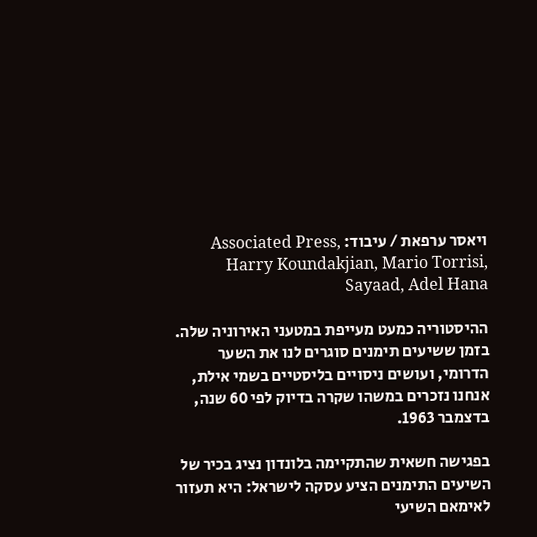ויאסר ערפאת / עיבוד: Associated Press, Harry Koundakjian, Mario Torrisi, Sayaad, Adel Hana

ההיסטוריה כמעט מעייפת במטעני האירוניה שלה. בזמן ששיעים תימנים סוגרים לנו את השער הדרומי, ועושים ניסויים בליסטיים בשמי אילת, אנחנו נזכרים במשהו שקרה בדיוק לפי 60 שנה, בדצמבר 1963.

בפגישה חשאית שהתקיימה בלונדון נציג בכיר של השיעים התימנים הציע עסקה לישראל: היא תעזור לאימאם השיעי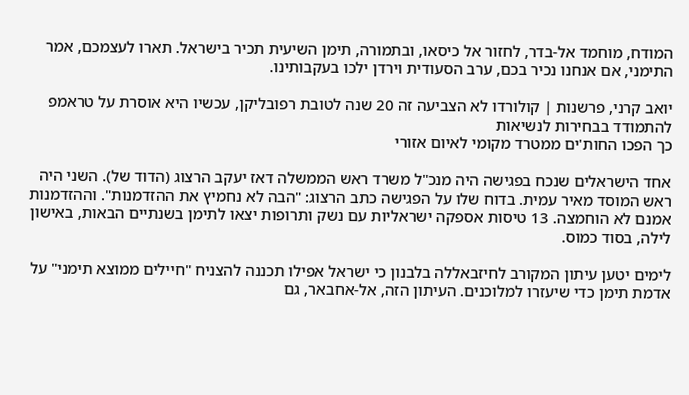המודח, מוחמד אל-בדר, לחזור אל כיסאו, ובתמורה, תימן השיעית תכיר בישראל. תארו לעצמכם, אמר התימני, אם אנחנו נכיר בכם, ערב הסעודית וירדן ילכו בעקבותינו.

יואב קרני, פרשנות | קולורדו לא הצביעה זה 20 שנה לטובת רפובליקן, עכשיו היא אוסרת על טראמפ להתמודד בבחירות לנשיאות
כך הפכו החות'ים ממטרד מקומי לאיום אזורי

אחד הישראלים שנכח בפגישה היה מנכ"ל משרד ראש הממשלה דאז יעקב הרצוג (הדוד של). השני היה ראש המוסד מאיר עמית. בדוח שלו על הפגישה כתב הרצוג: "הבה לא נחמיץ את ההזדמנות". וההזדמנות אמנם לא הוחמצה. 13 טיסות אספקה ישראליות עם נשק ותרופות יצאו לתימן בשנתיים הבאות, באישון לילה, בסוד כמוס.

לימים יטען עיתון המקורב לחיזבאללה בלבנון כי ישראל אפילו תכננה להצניח "חיילים ממוצא תימני" על אדמת תימן כדי שיעזרו למלוכנים. העיתון הזה, אל-אחבאר, גם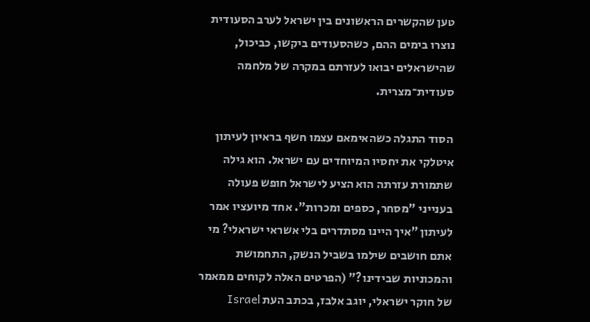טען שהקשרים הראשונים בין ישראל לערב הסעודית נוצרו בימים ההם, כשהסעודים ביקשו, כביכול, שהישראלים יבואו לעזרתם במקרה של מלחמה סעודית־מצרית.

הסוד התגלה כשהאימאם עצמו חשף בראיון לעיתון איטלקי את יחסיו המיוחדים עם ישראל. הוא גילה שתמורת עזרתה הוא הציע לישראל חופש פעולה בענייני "מסחר, כספים ומכרות". אחד מיועציו אמר לעיתון "איך היינו מסתדרים בלי אשראי ישראלי? מי אתם חושבים שילמו בשביל הנשק, התחמושת והמכוניות שבידינו?" (הפרטים האלה לקוחים ממאמר של חוקר ישראלי, יוגב אלבז, בכתב העת Israel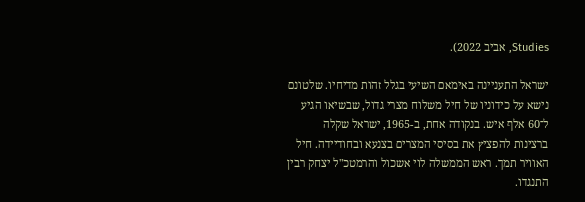Studies, אביב 2022).

ישראל התעניינה באימאם השיעי בגלל זהות מדיחיו. שלטונם נישא על כידוניו של חיל משלוח מצרי גדול, שבשיאו הגיע ל־60 אלף איש. בנקודה אחת, ב-1965, ישראל שקלה ברצינות להפציץ את בסיסי המצרים בצנעא ובחודיידה. חיל האוויר תמך. ראש הממשלה לוי אשכול והרמטכ"ל יצחק רבין התנגדו.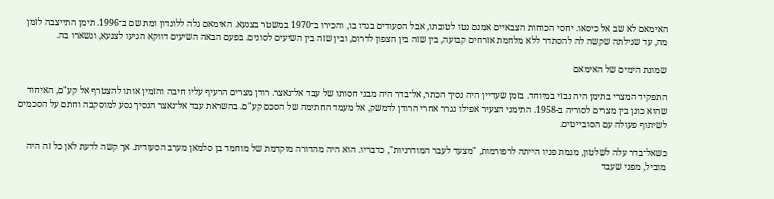האימאם לא שב אל כיסאו. יחסי הכוחות הצבאיים אמנם נטו לטובתו, אבל הסעודים בגדו בו, והכירו ב־1970 במשטר בצנעא. האימאם גלה ללונדון ומת שם ב־1996. תימן התייצבה לזמן מה, עד שגילתה שקשה לה להסתדר ללא מלחמת אזרחים קבועה, בין שזה בין הצפון לדרום, ובין שזה בין השיעים לסונים. בפעם הבאה השיעים דווקא הגיעו לצנעא, ונשארו בה.

שמונת הימים של האימאם

התפקיד המצרי בתימן היה נבזי במיוחד. בזמן שעדיין היה נסיך הכתר, אל־בדר היה מבני חסותו של עבד אל־נאצר. רודן מצרים הרעיף עליו חיבה והזמין אותו להצטרף אל קע"ם, האיחוד שהוא כונן בין מצרים לסוריה ב-1958. התימני הצעיר אפילו נגרר אחרי הרודן לדמשק, אל מעמד החתימה של הסכם קע"ם. בהשראת עבד אל־נאצר הנסיך נסע למוסקבה וחתם על הסכמים לשיתוף פעולה עם הסובייטים.

כשאל־בדר עלה לשלטון, מגמת פניו הייתה לרפורמות, "מצעד לעבר המודרניות", כדבריו. הוא היה מהדורה מוקדמת של מוחמד בן סלמאן מערב הסעודית. אך קשה לדעת לאן כל זה היה מוביל, מפני שעבד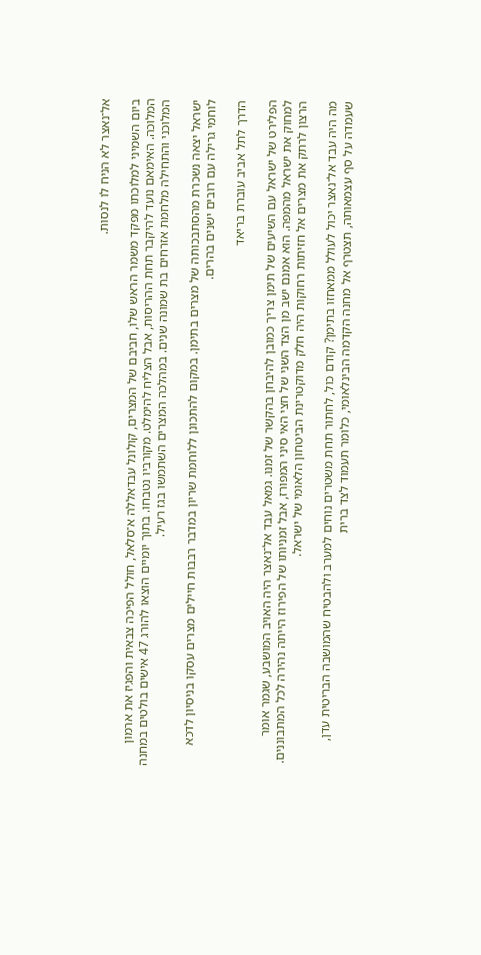אל־נאצר לא הניח לו לנסות.

ביום השמיני למלוכתו מפקד משמר הראש שלו, חביבם של המצרים, קולונל עבדאללה א־סלאל, חולל הפיכה צבאית והפגיז את ארמון המלוכה. האימאם נועד להיקבר תחת ההריסות, אבל הצליח להימלט. מקורביו נטבחו. בתוך יומיים הוצאו להורג 47 אישים בולטים במחנה המלוכני והתחילה מלחמת אזרחים בת שמונה שנים. במהלכה המצרים השתמשו בגז רעיל.

ישראל יצאה נשכרת מהסתבכותה של מצרים בתימן. במקום להתכונן ללוחמת שריון במדבר רבבות חיילים מצרים עסקו בניסיון לדכא לוחמי גרילה עם רובים ישנים בהרים.

הדרך לתל אביב עוברת בריאד

הפלירט של ישראל עם השיעים של תימן צריך כמובן להיבחן בהקשר של זמנו. גמאל עבד אל־נאצר היה האויב המושבע, שגמר אומר למחוק את ישראל מהמפה. הוא אמנם ישב מן הצד השני של חצי האי סיני המפורז, אבל זמניותו של הפירוז הייתה נהירה לכל המתבוננים. הרצון לרתק את מצרים אל חזיתות רחוקות היה חלק מדוקטרינת הביטחון הלאומי של ישראל.

מה היה עבד אל־נאצר יכול לעולל ממאחזו בתימן? קודם כול, לחתור תחת משטרים נוחים למערב ולהבטיח שהמושבה הבריטית עדן, שעמדה על סף עצמאותה, תצטרף אל מחנה הקדמה הבינלאומי, כלומר תעמוד לצד ברית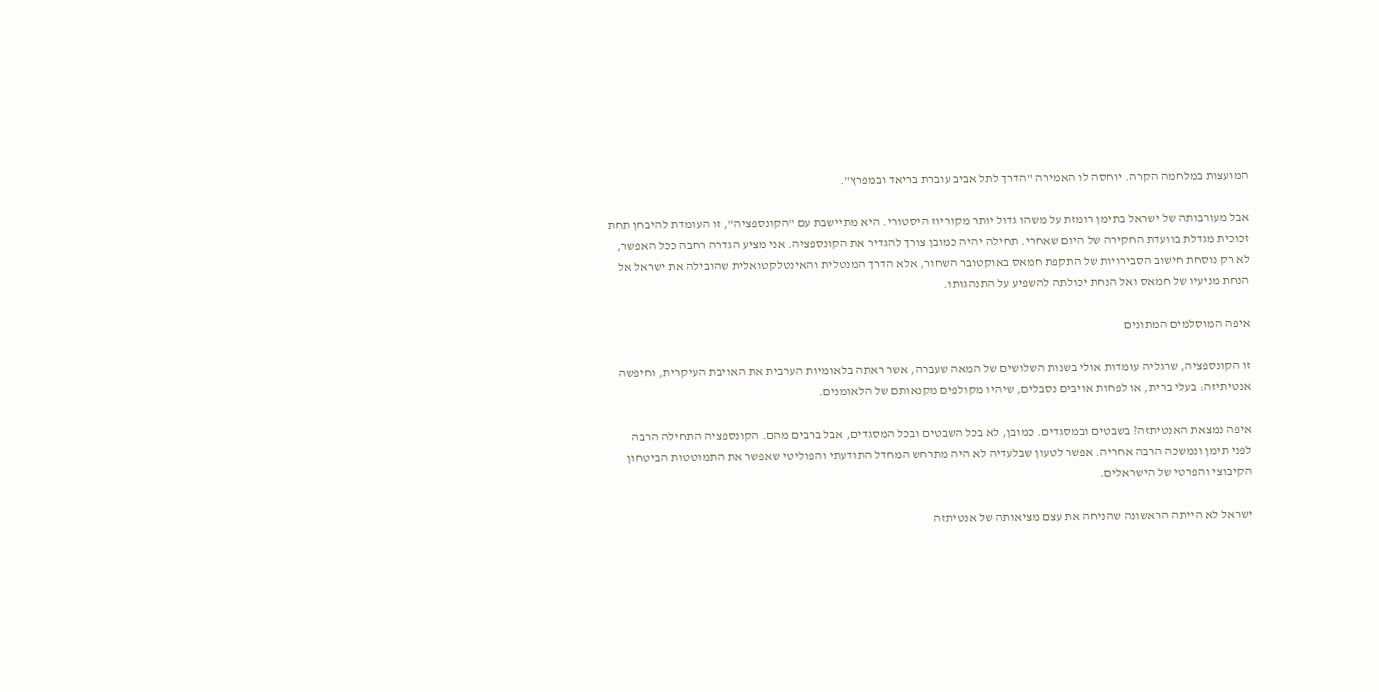המועצות במלחמה הקרה. יוחסה לו האמירה "הדרך לתל אביב עוברת בריאד ובמפרץ".

אבל מעורבותה של ישראל בתימן רומזת על משהו גדול יותר מקוריוז היסטורי. היא מתיישבת עם "הקונספציה", זו העומדת להיבחן תחת זכוכית מגדלת בוועדת החקירה של היום שאחרי. תחילה יהיה כמובן צורך להגדיר את הקונספציה. אני מציע הגדרה רחבה ככל האפשר, לא רק נוסחת חישוב הסבירויות של התקפת חמאס באוקטובר השחור, אלא הדרך המנטלית והאינטלקטואלית שהובילה את ישראל אל הנחת מניעיו של חמאס ואל הנחת יכולתה להשפיע על התנהגותו.

איפה המוסלמים המתונים

זו הקונספציה, שרגליה עומדות אולי בשנות השלושים של המאה שעברה, אשר ראתה בלאומיות הערבית את האויבת העיקרית, וחיפשה אנטיתיזה: בעלי ברית, או לפחות אויבים נסבלים, שיהיו מקולפים מקנאותם של הלאומנים.

איפה נמצאת האנטיתזה? בשבטים ובמסגדים. כמובן, לא בכל השבטים ובכל המסגדים, אבל ברבים מהם. הקונספציה התחילה הרבה לפני תימן ונמשכה הרבה אחריה. אפשר לטעון שבלעדיה לא היה מתרחש המחדל התודעתי והפוליטי שאפשר את התמוטטות הביטחון הקיבוצי והפרטי של הישראלים.

ישראל לא הייתה הראשונה שהניחה את עצם מציאותה של אנטיתזה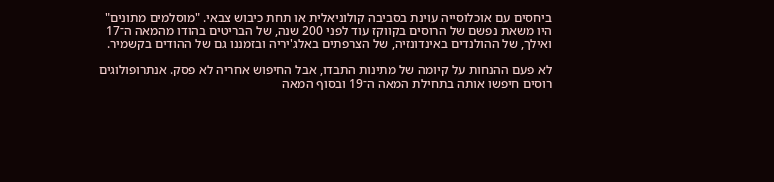ביחסים עם אוכלוסייה עוינת בסביבה קולוניאלית או תחת כיבוש צבאי. "מוסלמים מתונים" היו משאת נפשם של הרוסים בקווקז עוד לפני 200 שנה, של הבריטים בהודו מהמאה ה־17 ואילך, של ההולנדים באינדונזיה, של הצרפתים באלג'יריה ובזמננו גם של ההודים בקשמיר.

לא פעם ההנחות על קיומה של מתינות התבדו, אבל החיפוש אחריה לא פסק. אנתרופולוגים רוסים חיפשו אותה בתחילת המאה ה־19 ובסוף המאה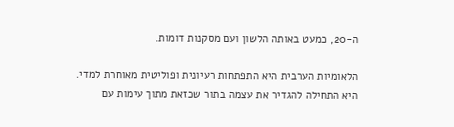ה-20, כמעט באותה הלשון ועם מסקנות דומות.

הלאומיות הערבית היא התפתחות רעיונית ופוליטית מאוחרת למדי. היא התחילה להגדיר את עצמה בתור שכזאת מתוך עימות עם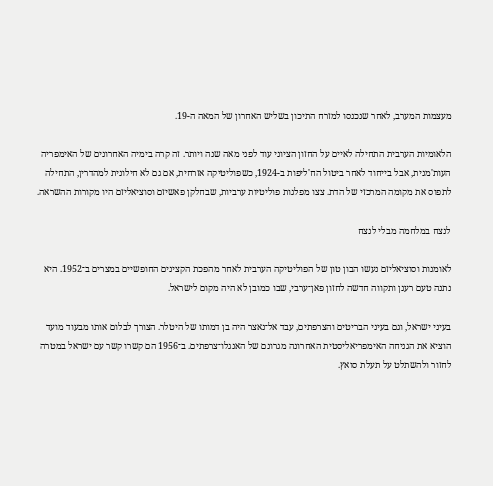מעצמות המערב, לאחר שנכנסו למזרח התיכון בשליש האחרון של המאה ה-19.

הלאומיות הערבית התחילה לאיים על החזון הציוני עוד לפני מאה שנה ויותר. זה קרה בימיה האחרונים של האימפריה העות'מנית, אבל בייחוד לאחר ביטול הח'ליפות ב-1924, כשפוליטיקה אזרחית, אם גם לא חילונית למהדרין, התחילה לתפוס את מקומה המרכזי של הדת. צצו מפלגות פוליטיות ערביות, שבחלקן פאשיזם וסוציאליזם היו מקורות ההשראה.

לנצח במלחמה מבלי לנצח

לאומנות וסוציאליזם נעשו הבון טון של הפוליטיקה הערבית לאחר מהפכת הקצינים החופשיים במצרים ב־1952. היא נתנה טעם רענן ותקווה חדשה לחזון פאן־ערבי, שבו כמובן לא היה מקום לישראל.

בעיני ישראל, וגם בעיני הבריטים והצרפתים, עבד אל־נאצר היה בן דמותו של היטלר. הצורך לבלום אותו מבעוד מועד הוציא את הגניחה האימפריאליסטית האחרונה מגרונם של האנגלו־צרפתים. ב־1956 הם קשרו קשר עם ישראל במטרה לחזור ולהשתלט על תעלת סואץ.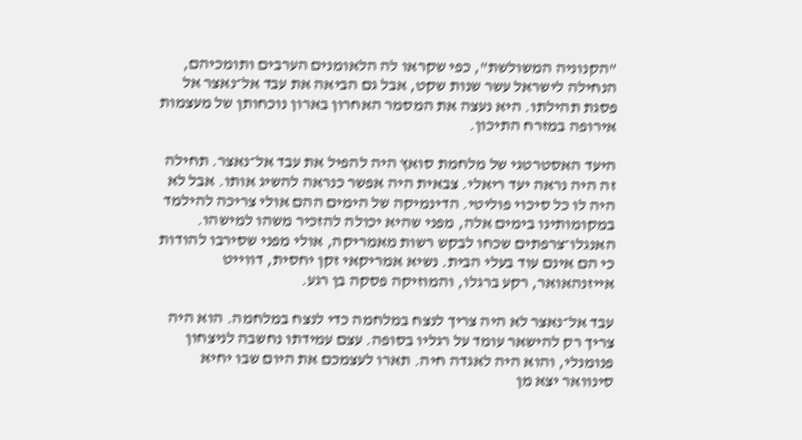"הקנוניה המשולשת", כפי שקראו לה הלאומנים הערבים ותומכיהם, הנחילה לישראל עשר שנות שקט, אבל גם הביאה את עבד אל־נאצר אל פסגת תהילתו. היא נעצה את המסמר האחרון בארון נוכחותן של מעצמות אירופה במזרח התיכון.

היעד האסטרטגי של מלחמת סואץ היה להפיל את עבד אל־נאצר. תחילה זה היה נראה יעד ריאלי. צבאית היה אפשר כנראה להשיג אותו. אבל לא היה לו כל סיכוי פוליטי. הדינמיקה של הימים ההם אולי צריכה להילמד במקומותינו בימים אלה, מפני שהיא יכולה להזכיר משהו למישהו. האנגלו־צרפתים שכחו לבקש רשות מאמריקה, אולי מפני שסירבו להודות כי הם אינם עוד בעלי הבית. נשיא אמריקאי זקן יחסית, דווייט אייזנהאואר, רקע ברגלו, והמוזיקה פסקה בן רגע.

עבד אל־נאצר לא היה צריך לנצח במלחמה כדי לנצח במלחמה. הוא היה צריך רק להישאר עומד על רגליו בסופה. עצם עמידתו נחשבה לניצחון פנומנלי, והוא היה לאגדה חיה. תארו לעצמכם את היום שבו יחיא סינוואר יצא מן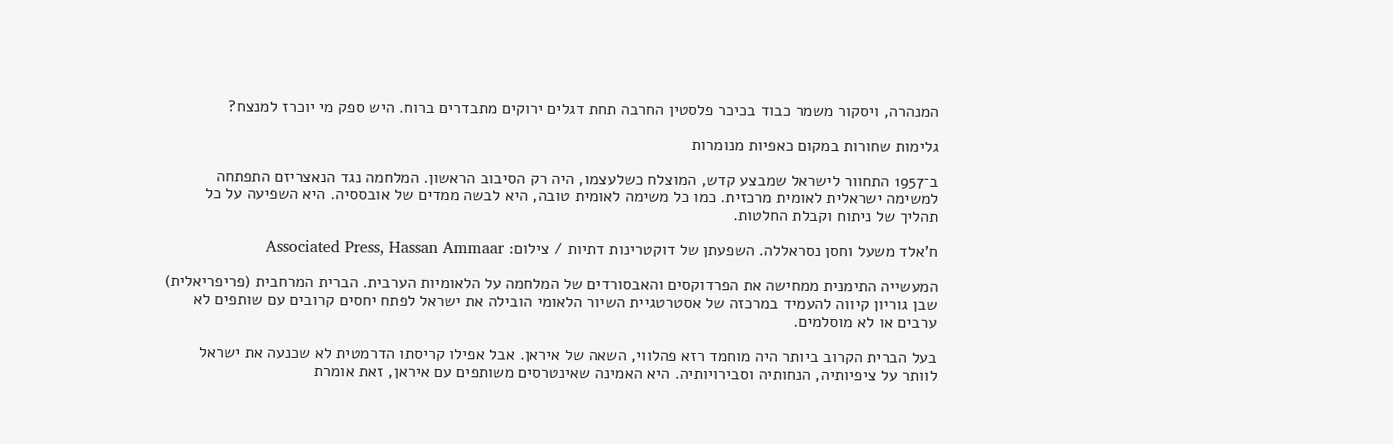המנהרה, ויסקור משמר כבוד בכיכר פלסטין החרבה תחת דגלים ירוקים מתבדרים ברוח. היש ספק מי יוכרז למנצח?

גלימות שחורות במקום כאפיות מנומרות

ב־1957 התחוור לישראל שמבצע קדש, המוצלח כשלעצמו, היה רק הסיבוב הראשון. המלחמה נגד הנאצריזם התפתחה למשימה ישראלית לאומית מרכזית. כמו כל משימה לאומית טובה, היא לבשה ממדים של אובססיה. היא השפיעה על כל תהליך של ניתוח וקבלת החלטות.

ח'אלד משעל וחסן נסראללה. השפעתן של דוקטרינות דתיות / צילום: Associated Press, Hassan Ammaar

המעשייה התימנית ממחישה את הפרדוקסים והאבסורדים של המלחמה על הלאומיות הערבית. הברית המרחבית (פריפריאלית) שבן גוריון קיווה להעמיד במרכזה של אסטרטגיית השיור הלאומי הובילה את ישראל לפתח יחסים קרובים עם שותפים לא ערבים או לא מוסלמים.

בעל הברית הקרוב ביותר היה מוחמד רזא פהלווי, השאה של איראן. אבל אפילו קריסתו הדרמטית לא שכנעה את ישראל לוותר על ציפיותיה, הנחותיה וסבירויותיה. היא האמינה שאינטרסים משותפים עם איראן, זאת אומרת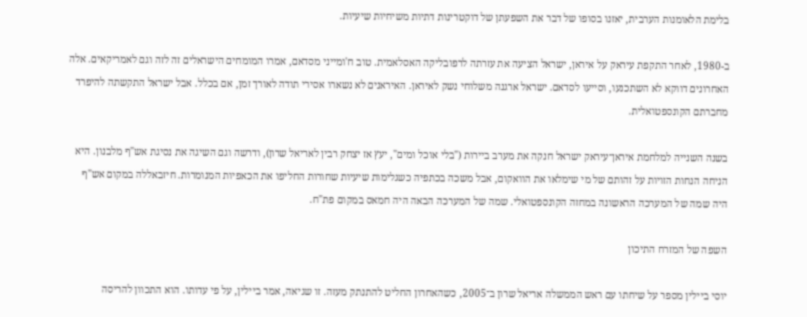בלימת הלאומנות הערבית, יאזנו בסופו של דבר את השפעתן של דוקטרינות דתיות משיחיות שיעיות.

ב-1980, לאחר התקפת עיראק על איראן, ישראל הציעה את עזרתה לרפובליקה האסלאמית. טוב ח'ומייני מסדאם, אמרו המומחים הישראלים זה לזה וגם לאמריקאים. אלה האחרונים דווקא לא השתכנעו, וסייעו לסדאם. ישראל ארגנה משלוחי נשק לאיראן. האיראנים לא נשארו אסירי תודה לאורך זמן, אם בכלל. אבל ישראל התקשתה להיפרד מחברתם הקונספטואלית.

בשנה השנייה למלחמת איראן־עיראק ישראל חנקה את מערב ביירות ("בלי אוכל ומים", יעץ אז יצחק רבין לאריאל שרון), ודרשה וגם השיגה את נסיגת אש"ף מלבנון. היא הניחה הנחות הזויות על זהותם של מי שימלאו את הוואקום, אבל משכה בכתפיה כשגלימות שיעיות שחורות החליפו את הכאפיות המנומרות. חיזבאללה במקום אש"ף היה שמה של המערכה הראשונה במחזה הקונספטואלי. שמה של המערכה הבאה היה חמאס במקום פת"ח.

השפה של המזרח התיכון

יוסי ביילין מספר על שיחתו עם ראש הממשלה אריאל שרון ב־2005, כשהאחרון החליט להתנתק מעזה. זו שגיאה, אמר ביילין, על פי עדותו. הוא התכוון להריסה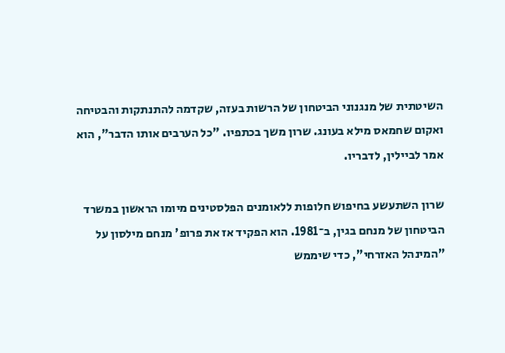השיטתית של מנגנוני הביטחון של הרשות בעזה, שקדמה להתנתקות והבטיחה ואקום שחמאס מילא בעונג. שרון משך בכתפיו. "כל הערבים אותו הדבר", הוא אמר לביילין, לדבריו.

שרון השתעשע בחיפוש חלופות ללאומנים הפלסטינים מיומו הראשון במשרד הביטחון של מנחם בגין, ב־1981. הוא הפקיד אז את פרופ' מנחם מילסון על "המינהל האזרחי", כדי שיממש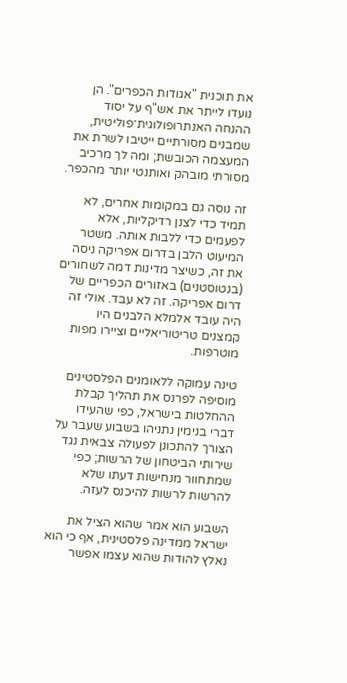את תוכנית "אגודות הכפרים". הן נועדו לייתר את אש"ף על יסוד ההנחה האנתרופולוגית־פוליטית, שמבנים מסורתיים ייטיבו לשרת את המעצמה הכובשת; ומה לך מרכיב מסורתי מובהק ואותנטי יותר מהכפר.

זה נוסה גם במקומות אחרים, לא תמיד כדי לצנן רדיקליות, אלא לפעמים כדי ללבות אותה. משטר המיעוט הלבן בדרום אפריקה ניסה את זה, כשיצר מדינות דמה לשחורים (בנטוסטנים) באזורים הכפריים של דרום אפריקה. זה לא עבד. אולי זה היה עובד אלמלא הלבנים היו קמצנים טריטוריאליים וציירו מפות מוטרפות.

טינה עמוקה ללאומנים הפלסטינים מוסיפה לפרנס את תהליך קבלת ההחלטות בישראל, כפי שהעידו דברי בנימין נתניהו בשבוע שעבר על הצורך להתכונן לפעולה צבאית נגד שירותי הביטחון של הרשות; כפי שמתחוור מנחישות דעתו שלא להרשות לרשות להיכנס לעזה.

השבוע הוא אמר שהוא הציל את ישראל ממדינה פלסטינית, אף כי הוא נאלץ להודות שהוא עצמו אפשר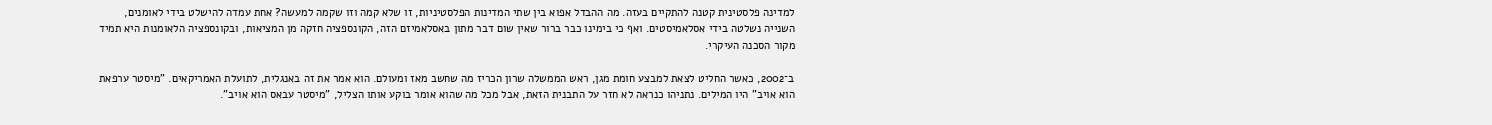למדינה פלסטינית קטנה להתקיים בעזה. מה ההבדל אפוא בין שתי המדינות הפלסטיניות, זו שלא קמה וזו שקמה למעשה? אחת עמדה להישלט בידי לאומנים, השנייה נשלטה בידי אסלאמיסטים. ואף כי בימינו כבר ברור שאין שום דבר מתון באסלאמיזם הזה, הקונספציה חזקה מן המציאות, ובקונספציה הלאומנות היא תמיד מקור הסכנה העיקרי.

ב־2002, כאשר החליט לצאת למבצע חומת מגן, ראש הממשלה שרון הכריז מה שחשב מאז ומעולם. הוא אמר את זה באנגלית, לתועלת האמריקאים. "מיסטר ערפאת הוא אויב" היו המילים. נתניהו כנראה לא חזר על התבנית הזאת, אבל מכל מה שהוא אומר בוקע אותו הצליל, "מיסטר עבאס הוא אויב".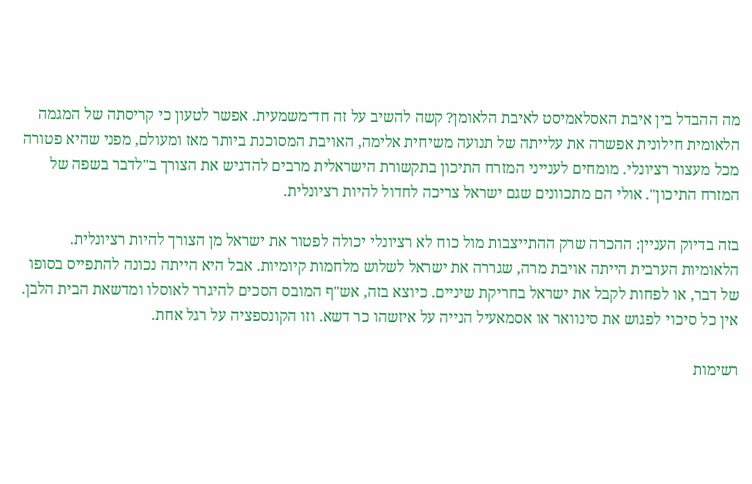מה ההבדל בין איבת האסלאמיסט לאיבת הלאומן? קשה להשיב על זה חד־משמעית. אפשר לטעון כי קריסתה של המגמה הלאומית חילונית אפשרה את עלייתה של תנועה משיחית אלימה, האויבת המסוכנת ביותר מאז ומעולם, מפני שהיא פטורה מכל מעצור רציונלי. מומחים לענייני המזרח התיכון בתקשורת הישראלית מרבים להדגיש את הצורך ב"לדבר בשפה של המזרח התיכון". אולי הם מתכוונים שגם ישראל צריכה לחדול להיות רציונלית.

בזה בדיוק העניין: ההכרה שרק ההתייצבות מול כוח לא רציונלי יכולה לפטור את ישראל מן הצורך להיות רציונלית. הלאומיות הערבית הייתה אויבת מרה, שגררה את ישראל לשלוש מלחמות קיומיות. אבל היא הייתה נכונה להתפייס בסופו של דבר, או לפחות לקבל את ישראל בחריקת שיניים. כיוצא בזה, אש"ף המובס הסכים להיגרר לאוסלו ומדשאת הבית הלבן. אין כל סיכוי לפגוש את סינוואר או אסמאעיל הנייה על איזשהו כר דשא. וזו הקונספציה על רגל אחת.

רשימות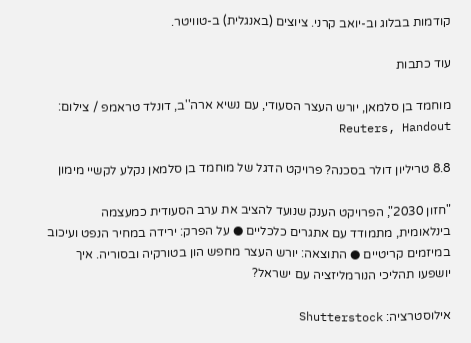קודמות בבלוג וב-יואב קרני. ציוצים (באנגלית) ב-טוויטר.

עוד כתבות

מוחמד בן סלמאן, יורש העצר הסעודי, עם נשיא ארה''ב, דונלד טראמפ / צילום: Reuters, Handout

8.8 טריליון דולר בסכנה? פרויקט הדגל של מוחמד בן סלמאן נקלע לקשיי מימון

"חזון 2030", הפרויקט הענק שנועד להציב את ערב הסעודית כמעצמה בינלאומית, מתמודד עם אתגרים כלכליים ● על הפרק: ירידה במחיר הנפט ועיכוב במיזמים קריטיים ● התוצאה: יורש העצר מחפש הון בטורקיה ובסוריה. איך יושפעו תהליכי הנורמליזציה עם ישראל?

אילוסטרציה: Shutterstock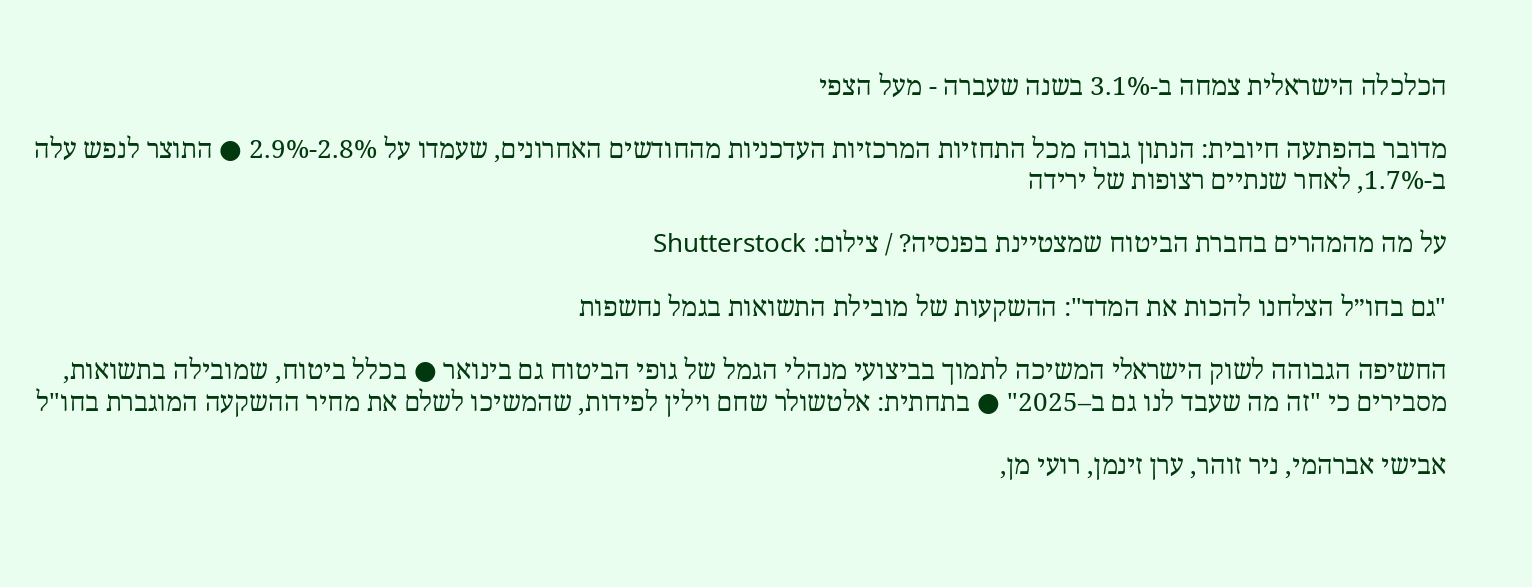הכלכלה הישראלית צמחה ב-3.1% בשנה שעברה - מעל הצפי

מדובר בהפתעה חיובית: הנתון גבוה מכל התחזיות המרכזיות העדכניות מהחודשים האחרונים, שעמדו על 2.8%-2.9% ● התוצר לנפש עלה ב-1.7%, לאחר שנתיים רצופות של ירידה

על מה מהמהרים בחברת הביטוח שמצטיינת בפנסיה? / צילום: Shutterstock

"גם בחו״ל הצלחנו להכות את המדד": ההשקעות של מובילת התשואות בגמל נחשפות

החשיפה הגבוהה לשוק הישראלי המשיכה לתמוך בביצועי מנהלי הגמל של גופי הביטוח גם בינואר ● בכלל ביטוח, שמובילה בתשואות, מסבירים כי "זה מה שעבד לנו גם ב–2025" ● בתחתית: אלטשולר שחם וילין לפידות, שהמשיכו לשלם את מחיר ההשקעה המוגברת בחו"ל

אבישי אברהמי, ניר זוהר, ערן זינמן, רועי מן,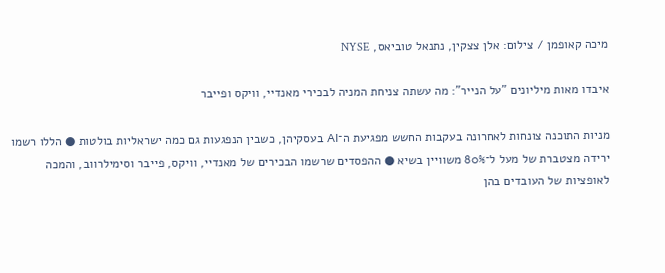מיכה קאופמן / צילום: אלן צצקין, נתנאל טוביאס, NYSE

איבדו מאות מיליונים "על הנייר": מה עשתה צניחת המניה לבכירי מאנדיי, וויקס ופייבר

מניות התוכנה צונחות לאחרונה בעקבות החשש מפגיעת ה־AI בעסקיהן, כשבין הנפגעות גם כמה ישראליות בולטות ● הללו רשמו ירידה מצטברת של מעל ל־80% משוויין בשיא ● ההפסדים שרשמו הבכירים של מאנדיי, וויקס, פייבר וסימילרווב, והמכה לאופציות של העובדים בהן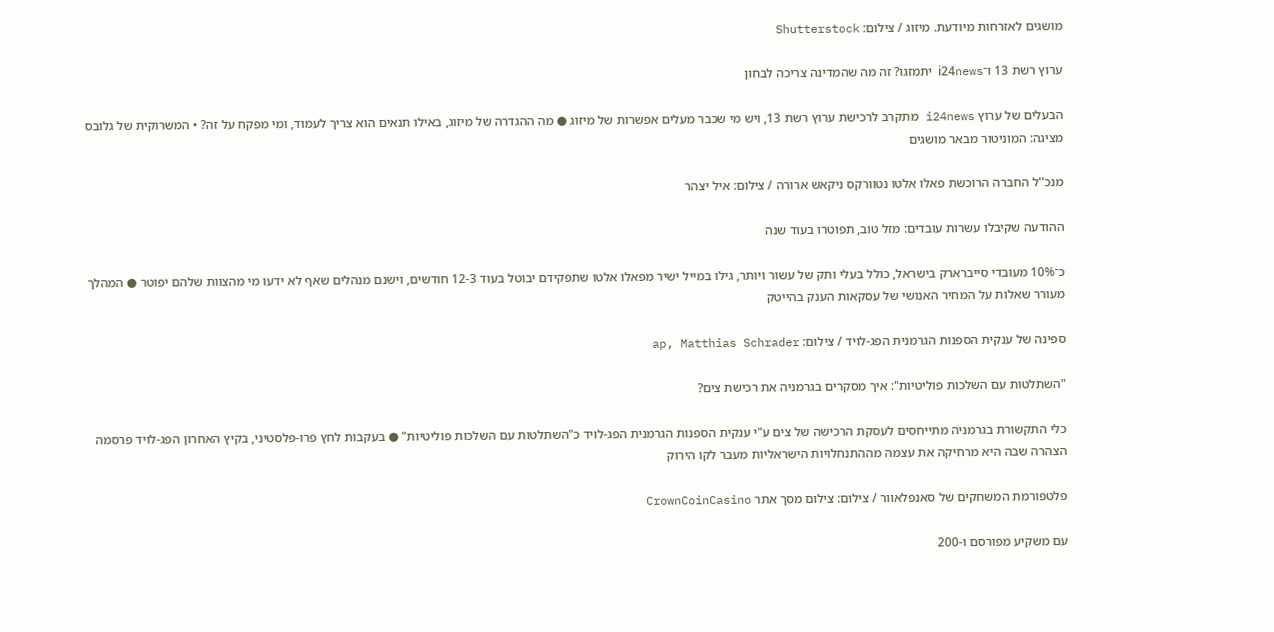מושגים לאזרחות מיודעת. מיזוג / צילום: Shutterstock

ערוץ רשת 13 ו־i24news יתמזגו? זה מה שהמדינה צריכה לבחון

הבעלים של ערוץ i24news מתקרב לרכישת ערוץ רשת 13, ויש מי שכבר מעלים אפשרות של מיזוג ● מה ההגדרה של מיזוג, באילו תנאים הוא צריך לעמוד, ומי מפקח על זה? • המשרוקית של גלובס מציגה: המוניטור מבאר מושגים

מנכ''ל החברה הרוכשת פאלו אלטו נטוורקס ניקאש ארורה / צילום: איל יצהר

ההודעה שקיבלו עשרות עובדים: מזל טוב, תפוטרו בעוד שנה

כ־10% מעובדי סייברארק בישראל, כולל בעלי ותק של עשור ויותר, גילו במייל ישיר מפאלו אלטו שתפקידם יבוטל בעוד 12-3 חודשים, וישנם מנהלים שאף לא ידעו מי מהצוות שלהם יפוטר ● המהלך מעורר שאלות על המחיר האנושי של עסקאות הענק בהייטק

ספינה של ענקית הספנות הגרמנית הפג-לויד / צילום: ap, Matthias Schrader

"השתלטות עם השלכות פוליטיות": איך מסקרים בגרמניה את רכישת צים?

כלי התקשורת בגרמניה מתייחסים לעסקת הרכישה של צים ע"י ענקית הספנות הגרמנית הפג-לויד כ"השתלטות עם השלכות פוליטיות" ● בעקבות לחץ פרו-פלסטיני, בקיץ האחרון הפג-לויד פרסמה הצהרה שבה היא מרחיקה את עצמה מההתנחלויות הישראליות מעבר לקו הירוק

פלטפורמת המשחקים של סאנפלאוור / צילום: צילום מסך אתר CrownCoinCasino

עם משקיע מפורסם ו-200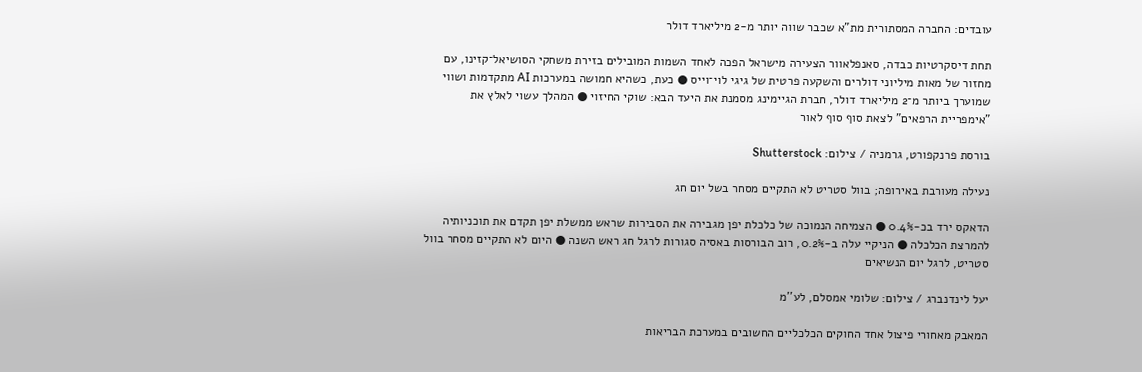עובדים: החברה המסתורית מת"א שכבר שווה יותר מ-2 מיליארד דולר

תחת דיסקרטיות כבדה, סאנפלאוור הצעירה מישראל הפכה לאחד השמות המובילים בזירת משחקי הסושיאל־קזינו, עם מחזור של מאות מיליוני דולרים והשקעה פרטית של גיגי לוי־וייס ● כעת, כשהיא חמושה במערכות AI מתקדמות ושווי שמוערך ביותר מ־2 מיליארד דולר, חברת הגיימינג מסמנת את היעד הבא: שוקי החיזוי ● המהלך עשוי לאלץ את "אימפריית הרפאים" לצאת סוף סוף לאור

בורסת פרנקפורט, גרמניה / צילום: Shutterstock

נעילה מעורבת באירופה; בוול סטריט לא התקיים מסחר בשל יום חג

הדאקס ירד בכ-0.4% ● הצמיחה הנמוכה של כלכלת יפן מגבירה את הסבירות שראש ממשלת יפן תקדם את תוכניותיה להמרצת הכלכלה ● הניקיי עלה ב-0.2%, רוב הבורסות באסיה סגורות לרגל חג ראש השנה ● היום לא התקיים מסחר בוול סטריט, לרגל יום הנשיאים

יעל לינדנברג / צילום: שלומי אמסלם, לע''מ

המאבק מאחורי פיצול אחד החוקים הכלכליים החשובים במערכת הבריאות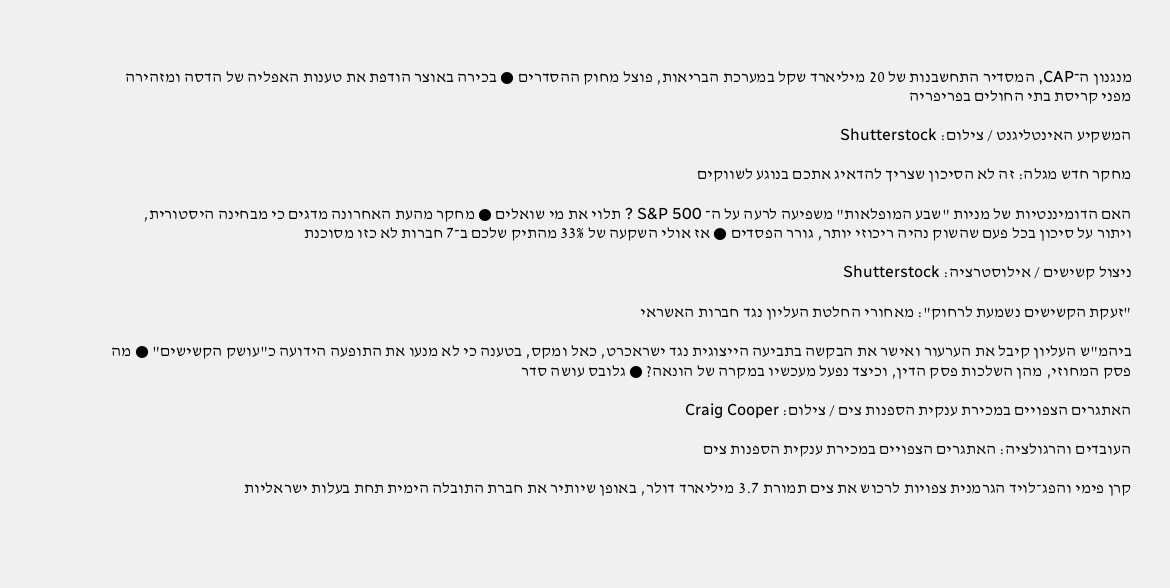מנגנון ה־CAP, המסדיר התחשבנות של 20 מיליארד שקל במערכת הבריאות, פוצל מחוק ההסדרים ● בכירה באוצר הודפת את טענות האפליה של הדסה ומזהירה מפני קריסת בתי החולים בפריפריה

המשקיע האינטליגנט / צילום: Shutterstock

מחקר חדש מגלה: זה לא הסיכון שצריך להדאיג אתכם בנוגע לשווקים

האם הדומיננטיות של מניות "שבע המופלאות" משפיעה לרעה על ה־ S&P 500 ? תלוי את מי שואלים ● מחקר מהעת האחרונה מדגים כי מבחינה היסטורית, ויתור על סיכון בכל פעם שהשוק נהיה ריכוזי יותר, גורר הפסדים ● אז אולי השקעה של 33% מהתיק שלכם ב־7 חברות לא כזו מסוכנת

ניצול קשישים / אילוסטרציה: Shutterstock

"זעקת הקשישים נשמעת לרחוק": מאחורי החלטת העליון נגד חברות האשראי

ביהמ"ש העליון קיבל את הערעור ואישר את הבקשה בתביעה הייצוגית נגד ישראכרט, כאל ומקס, בטענה כי לא מנעו את התופעה הידועה כ"עושק הקשישים" ● מה פסק המחוזי, מהן השלכות פסק הדין, וכיצד נפעל מעכשיו במקרה של הונאה? ● גלובס עושה סדר

האתגרים הצפויים במכירת ענקית הספנות צים / צילום: Craig Cooper

העובדים והרגולציה: האתגרים הצפויים במכירת ענקית הספנות צים

קרן פימי והפג־לויד הגרמנית צפויות לרכוש את צים תמורת 3.7 מיליארד דולר, באופן שיותיר את חברת התובלה הימית תחת בעלות ישראליות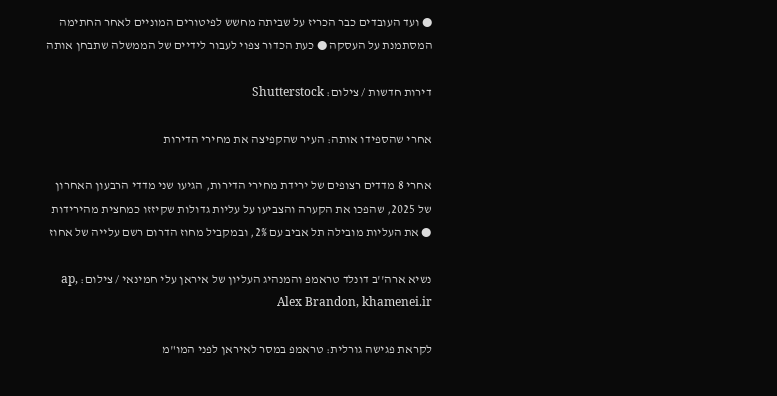● ועד העובדים כבר הכריז על שביתה מחשש לפיטורים המוניים לאחר החתימה המסתמנת על העסקה ● כעת הכדור צפוי לעבור לידיים של הממשלה שתבחן אותה

דירות חדשות / צילום: Shutterstock

אחרי שהספידו אותה: העיר שהקפיצה את מחירי הדירות

אחרי 8 מדדים רצופים של ירידת מחירי הדירות, הגיעו שני מדדי הרבעון האחרון של 2025, שהפכו את הקערה והצביעו על עליות גדולות שקיזזו כמחצית מהירידות ● את העליות מובילה תל אביב עם 2%, ובמקביל מחוז הדרום רשם עלייה של אחוז

נשיא ארה''ב דונלד טראמפ והמנהיג העליון של איראן עלי חמינאי / צילום: ap, Alex Brandon, khamenei.ir

לקראת פגישה גורלית: טראמפ במסר לאיראן לפני המו"מ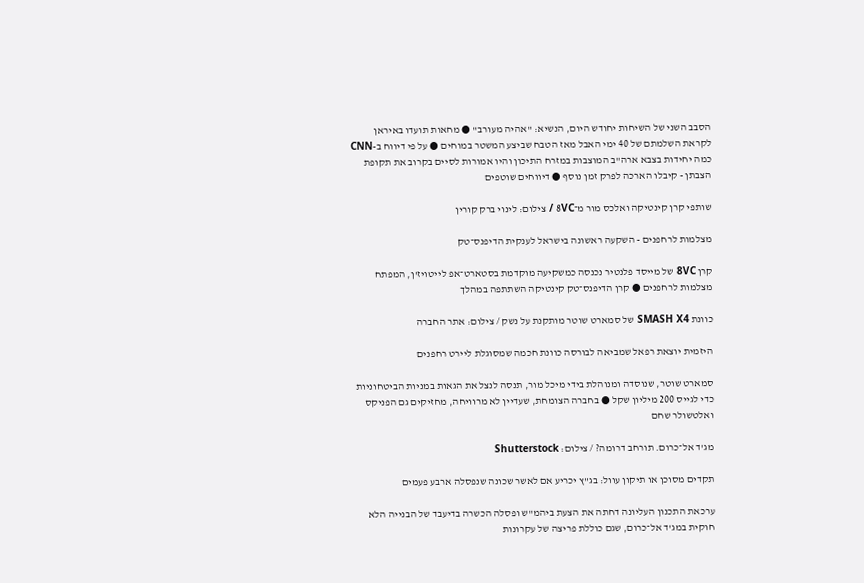הסבב השני של השיחות יחודש היום, הנשיא: "אהיה מעורב" ● מחאות תועדו באיראן לקראת השלמתם של 40 ימי האבל מאז הטבח שביצע המשטר במוחים ● על פי דיווח ב-CNN כמה יחידות בצבא ארה"ב המוצבות במזרח התיכון והיו אמורות לסיים בקרוב את תקופת הצבתן - קיבלו הארכה לפרק זמן נוסף ● דיווחים שוטפים

שותפי קרן קינטיקה ואלכס מור מ־8VC / צילום: לינוי ברק קורין

מצלמות לרחפנים - השקעה ראשונה בישראל לענקית הדיפנס־טק

קרן 8VC של מייסד פלנטיר נכנסה כמשקיעה מוקדמת בסטארט־אפ לייטויז'ן, המפתח מצלמות לרחפנים ● קרן הדיפנס־טק קינטיקה השתתפה במהלך

כוונת SMASH X4 של סמארט שוטר מותקנת על נשק / צילום: אתר החברה

היזמית יוצאת רפאל שמביאה לבורסה כוונת חכמה שמסוגלת ליירט רחפנים

סמארט שוטר, שנוסדה ומנוהלת בידי מיכל מור, תנסה לנצל את הגאות במניות הביטחוניות כדי לגייס 200 מיליון שקל ● בחברה הצומחת, שעדיין לא מרוויחה, מחזיקים גם הפניקס ואלטשולר שחם

מג'ד אל־כרום. תורחב דרומה? / צילום: Shutterstock

תקדים מסוכן או תיקון עוול: בג"ץ יכריע אם לאשר שכונה שנפסלה ארבע פעמים

ערכאת התכנון העליונה דחתה את הצעת ביהמ"ש ופסלה הכשרה בדיעבד של הבנייה הלא חוקית במג'ד אל־כרום, שגם כוללת פריצה של עקרונות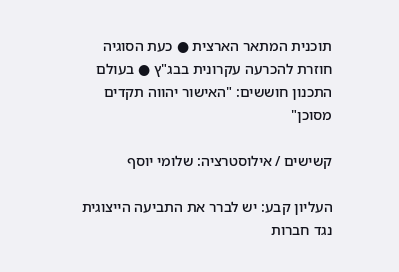תוכנית המתאר הארצית ● כעת הסוגיה חוזרת להכרעה עקרונית בבג"ץ ● בעולם התכנון חוששים: "האישור יהווה תקדים מסוכן"

קשישים / אילוסטרציה: שלומי יוסף

העליון קבע: יש לברר את התביעה הייצוגית נגד חברות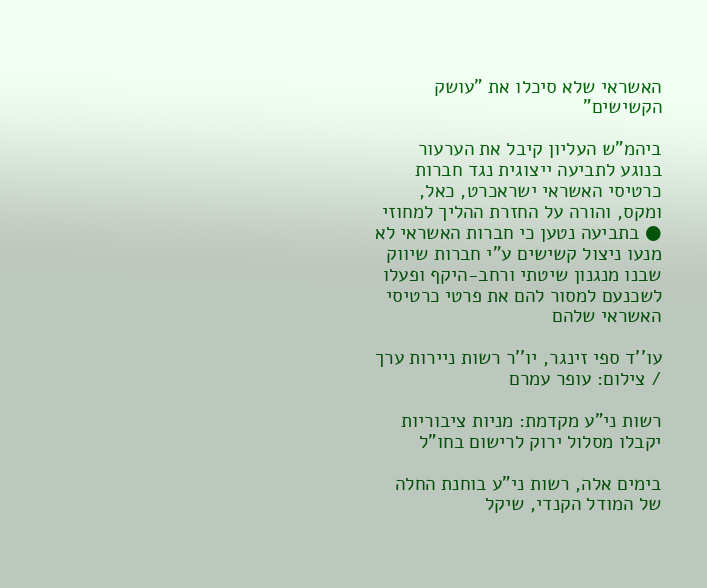האשראי שלא סיכלו את "עושק הקשישים"

ביהמ"ש העליון קיבל את הערעור בנוגע לתביעה ייצוגית נגד חברות כרטיסי האשראי ישראכרט, כאל, ומקס, והורה על החזרת ההליך למחוזי ● בתביעה נטען כי חברות האשראי לא מנעו ניצול קשישים ע"י חברות שיווק שבנו מנגנון שיטתי ורחב-היקף ופעלו לשכנעם למסור להם את פרטי כרטיסי האשראי שלהם

עו''ד ספי זינגר, יו''ר רשות ניירות ערך / צילום: עופר עמרם

רשות ני"ע מקדמת: מניות ציבוריות יקבלו מסלול ירוק לרישום בחו"ל

בימים אלה, רשות ני"ע בוחנת החלה של המודל הקנדי, שיקל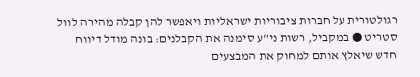רגולטורית על חברות ציבוריות ישראליות ויאפשר להן קבלה מהירה לוול סטריט ● במקביל, רשות ני"ע סימנה את הקבלנים: בונה מודל דיווח חדש שיאלץ אותם למחוק את המבצעים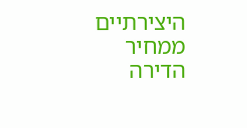היצירתיים ממחיר הדירה